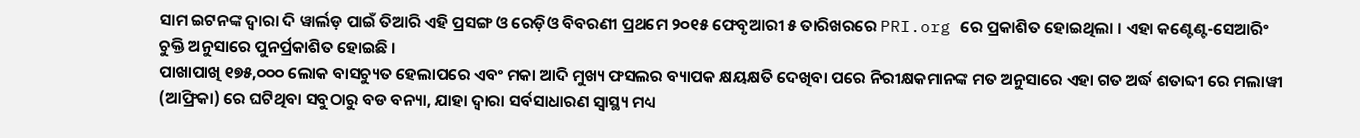ସାମ ଇଟନଙ୍କ ଦ୍ୱାରା ଦି ୱାର୍ଲଡ଼ ପାଇଁ ତିଆରି ଏହି ପ୍ରସଙ୍ଗ ଓ ରେଡ଼ିଓ ବିବରଣୀ ପ୍ରଥମେ ୨୦୧୫ ଫେବୃଆରୀ ୫ ତାରିଖରରେ PRI.org ରେ ପ୍ରକାଶିତ ହୋଇଥିଲା । ଏହା କଣ୍ଟେଣ୍ଟ-ସେଆରିଂ ଚୁକ୍ତି ଅନୁସାରେ ପୁନର୍ପ୍ରକାଶିତ ହୋଇଛି ।
ପାଖାପାଖି ୧୭୫,୦୦୦ ଲୋକ ବାସଚ୍ୟୁତ ହେଲାପରେ ଏବଂ ମକା ଆଦି ମୁଖ୍ୟ ଫସଲର ବ୍ୟାପକ କ୍ଷୟକ୍ଷତି ଦେଖିବା ପରେ ନିରୀକ୍ଷକମାନଙ୍କ ମତ ଅନୁସାରେ ଏହା ଗତ ଅର୍ଦ୍ଧ ଶତାବ୍ଦୀ ରେ ମଲାୱୀ (ଆଫ୍ରିକା) ରେ ଘଟିଥିବା ସବୁଠାରୁ ବଡ ବନ୍ୟା, ଯାହା ଦ୍ଵାରା ସର୍ବସାଧାରଣ ସ୍ୱାସ୍ଥ୍ୟ ମଧ୍ୟ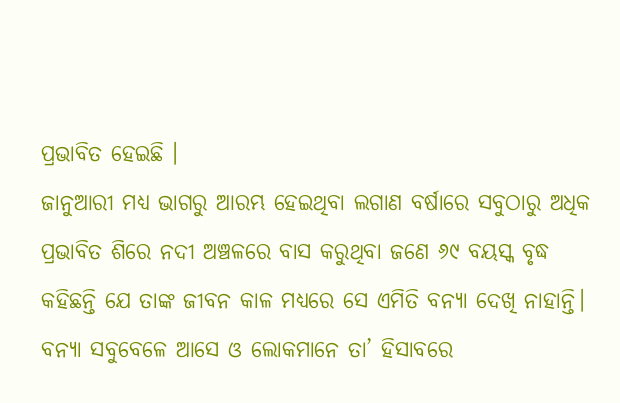ପ୍ରଭାବିତ ହେଇଛି ।
ଜାନୁଆରୀ ମଧ୍ୟ ଭାଗରୁ ଆରମ୍ଭ ହେଇଥିବା ଲଗାଣ ବର୍ଷାରେ ସବୁଠାରୁ ଅଧିକ ପ୍ରଭାବିତ ଶିରେ ନଦୀ ଅଞ୍ଚଳରେ ବାସ କରୁଥିବା ଜଣେ ୬୯ ବୟସ୍କ ବୃଦ୍ଧ କହିଛନ୍ତି ଯେ ତାଙ୍କ ଜୀବନ କାଳ ମଧ୍ୟରେ ସେ ଏମିତି ବନ୍ୟା ଦେଖି ନାହାନ୍ତି। ବନ୍ୟା ସବୁବେଳେ ଆସେ ଓ ଲୋକମାନେ ତା’ ହିସାବରେ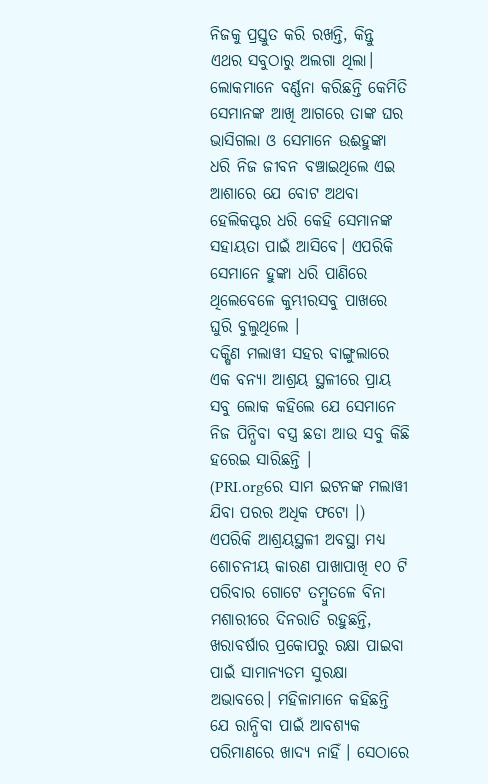ନିଜକୁ ପ୍ରସ୍ତୁତ କରି ରଖନ୍ତି, କିନ୍ତୁ ଏଥର ସବୁଠାରୁ ଅଲଗା ଥିଲା।
ଲୋକମାନେ ବର୍ଣ୍ଣନା କରିଛନ୍ତି କେମିତି ସେମାନଙ୍କ ଆଖି ଆଗରେ ତାଙ୍କ ଘର ଭାସିଗଲା ଓ ସେମାନେ ଉଈହୁଙ୍କା ଧରି ନିଜ ଜୀବନ ବଞ୍ଚାଇଥିଲେ ଏଇ ଆଶାରେ ଯେ ବୋଟ ଅଥବା ହେଲିକପ୍ଟର ଧରି କେହି ସେମାନଙ୍କ ସହାୟତା ପାଇଁ ଆସିବେ। ଏପରିକି ସେମାନେ ହୁଙ୍କା ଧରି ପାଣିରେ ଥିଲେବେଳେ କୁମ୍ଭୀରସବୁ ପାଖରେ ଘୁରି ବୁଲୁଥିଲେ ।
ଦକ୍ଷିଣ ମଲାୱୀ ସହର ବାଙ୍ଗୁଲାରେ ଏକ ବନ୍ୟା ଆଶ୍ରୟ ସ୍ଥଳୀରେ ପ୍ରାୟ ସବୁ ଲୋକ କହିଲେ ଯେ ସେମାନେ ନିଜ ପିନ୍ଧିବା ବସ୍ତ୍ର ଛଡା ଆଉ ସବୁ କିଛି ହରେଇ ସାରିଛନ୍ତି ।
(PRI.orgରେ ସାମ ଇଟନଙ୍କ ମଲାୱୀ ଯିବା ପରର ଅଧିକ ଫଟୋ ।)
ଏପରିକି ଆଶ୍ରୟସ୍ଥଳୀ ଅବସ୍ଥା ମଧ୍ୟ ଶୋଚନୀୟ କାରଣ ପାଖାପାଖି ୧୦ ଟି ପରିବାର ଗୋଟେ ତମ୍ବୁତଳେ ବିନା ମଶାରୀରେ ଦିନରାତି ରହୁଛନ୍ତି, ଖରାବର୍ଷାର ପ୍ରକୋପରୁ ରକ୍ଷା ପାଇବା ପାଇଁ ସାମାନ୍ୟତମ ସୁରକ୍ଷା ଅଭାବରେ। ମହିଳାମାନେ କହିଛନ୍ତି ଯେ ରାନ୍ଧିବା ପାଇଁ ଆବଶ୍ୟକ ପରିମାଣରେ ଖାଦ୍ୟ ନାହିଁ । ସେଠାରେ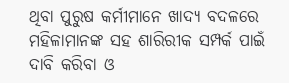ଥିବା ପୁରୁଷ କର୍ମୀମାନେ ଖାଦ୍ୟ ବଦଳରେ ମହିଳାମାନଙ୍କ ସହ ଶାରିରୀକ ସମ୍ପର୍କ ପାଇଁ ଦାବି କରିବା ଓ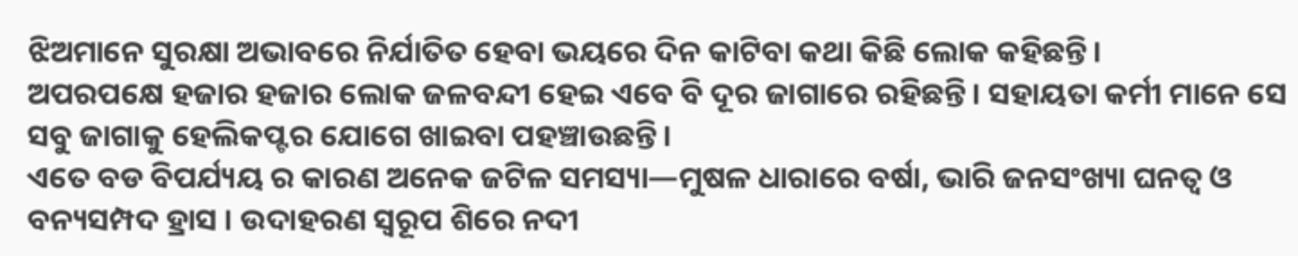ଝିଅମାନେ ସୁରକ୍ଷା ଅଭାବରେ ନିର୍ଯାତିତ ହେବା ଭୟରେ ଦିନ କାଟିବା କଥା କିଛି ଲୋକ କହିଛନ୍ତି।
ଅପରପକ୍ଷେ ହଜାର ହଜାର ଲୋକ ଜଳବନ୍ଦୀ ହେଇ ଏବେ ବି ଦୂର ଜାଗାରେ ରହିଛନ୍ତି। ସହାୟତା କର୍ମୀ ମାନେ ସେ ସବୁ ଜାଗାକୁ ହେଲିକପ୍ଟର ଯୋଗେ ଖାଇବା ପହଞ୍ଚାଉଛନ୍ତି।
ଏତେ ବଡ ବିପର୍ଯ୍ୟୟ ର କାରଣ ଅନେକ ଜଟିଳ ସମସ୍ୟା—ମୁଷଳ ଧାରାରେ ବର୍ଷା, ଭାରି ଜନସଂଖ୍ୟା ଘନତ୍ଵ ଓ ବନ୍ୟସମ୍ପଦ ହ୍ରାସ । ଉଦାହରଣ ସ୍ୱରୂପ ଶିରେ ନଦୀ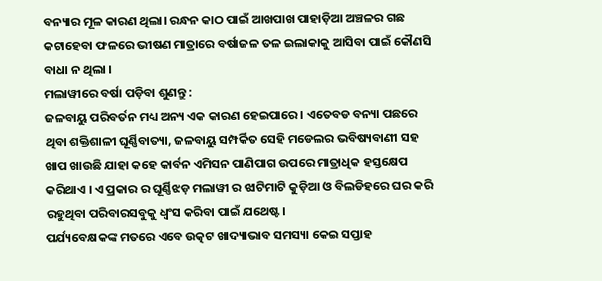ବନ୍ୟାର ମୂଳ କାରଣ ଥିଲା। ରନ୍ଧନ କାଠ ପାଇଁ ଆଖପାଖ ପାହାଡ଼ିଆ ଅଞ୍ଚଳର ଗଛ କଟାହେବା ଫଳରେ ଭୀଷଣ ମାତ୍ରାରେ ବର୍ଷାଜଳ ତଳ ଇଲାକାକୁ ଆସିବା ପାଇଁ କୌଣସି ବାଧା ନ ଥିଲା ।
ମଲାୱୀରେ ବର୍ଷା ପଡ଼ିବା ଶୁଣନ୍ତୁ :
ଜଳବାୟୁ ପରିବର୍ତନ ମଧ୍ୟ ଅନ୍ୟ ଏକ କାରଣ ହେଇପାରେ । ଏତେବଡ ବନ୍ୟା ପଛରେ ଥିବା ଶକ୍ତିଶାଳୀ ଘୂର୍ଣ୍ଣିବାତ୍ୟା, ଜଳବାୟୁ ସମ୍ପର୍କିତ ସେହି ମଡେଲର ଭବିଷ୍ୟବାଣୀ ସହ ଖାପ ଖାଉଛି ଯାହା କହେ କାର୍ବନ ଏମିସନ ପାଣିପାଗ ଉପରେ ମାତ୍ରାଧିକ ହସ୍ତକ୍ଷେପ କରିଥାଏ । ଏ ପ୍ରକାର ର ଘୂର୍ଣ୍ଣିଝଡ଼ ମଲାୱୀ ର ଝାଟିମାଟି କୁଡ଼ିଆ ଓ ବିଲଡିହରେ ଘର କରି ରହୁଥିବା ପରିବାରସବୁକୁ ଧ୍ଵଂସ କରିବା ପାଇଁ ଯଥେଷ୍ଟ।
ପର୍ଯ୍ୟବେକ୍ଷକଙ୍କ ମତରେ ଏବେ ଉତ୍କଟ ଖାଦ୍ୟାଭାବ ସମସ୍ୟା କେଇ ସପ୍ତାହ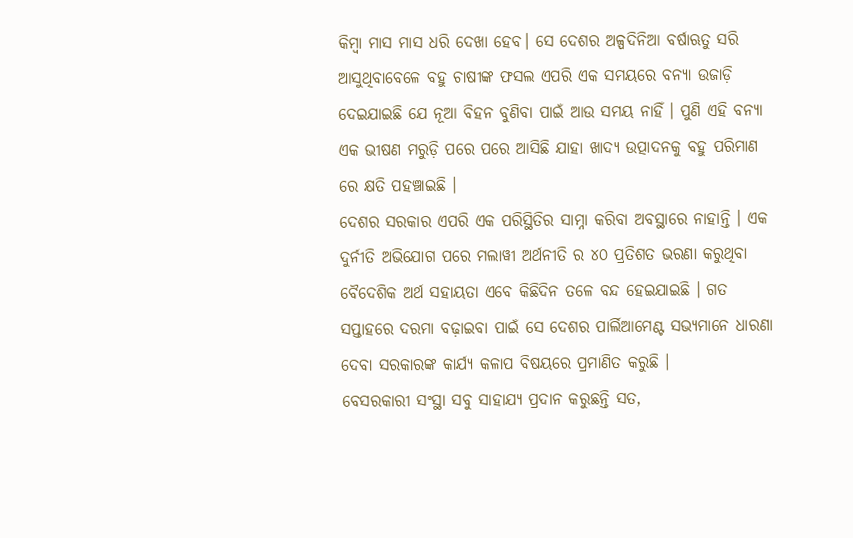କିମ୍ବା ମାସ ମାସ ଧରି ଦେଖା ହେବ। ସେ ଦେଶର ଅଳ୍ପଦିନିଆ ବର୍ଷାଋତୁ ସରି ଆସୁଥିବାବେଳେ ବହୁ ଚାଷୀଙ୍କ ଫସଲ ଏପରି ଏକ ସମୟରେ ବନ୍ୟା ଉଜାଡ଼ି ଦେଇଯାଇଛି ଯେ ନୂଆ ବିହନ ବୁଣିବା ପାଇଁ ଆଉ ସମୟ ନାହିଁ । ପୁଣି ଏହି ବନ୍ୟା ଏକ ଭୀଷଣ ମରୁଡ଼ି ପରେ ପରେ ଆସିଛି ଯାହା ଖାଦ୍ୟ ଉତ୍ପାଦନକୁ ବହୁ ପରିମାଣ ରେ କ୍ଷତି ପହଞ୍ଚାଇଛି ।
ଦେଶର ସରକାର ଏପରି ଏକ ପରିସ୍ଥିତିର ସାମ୍ନା କରିବା ଅବସ୍ଥାରେ ନାହାନ୍ତି । ଏକ ଦୁର୍ନୀତି ଅଭିଯୋଗ ପରେ ମଲାୱୀ ଅର୍ଥନୀତି ର ୪୦ ପ୍ରତିଶତ ଭରଣା କରୁଥିବା ବୈଦେଶିକ ଅର୍ଥ ସହାୟତା ଏବେ କିଛିଦିନ ତଳେ ବନ୍ଦ ହେଇଯାଇଛି । ଗତ ସପ୍ତାହରେ ଦରମା ବଢ଼ାଇବା ପାଇଁ ସେ ଦେଶର ପାର୍ଲିଆମେଣ୍ଟ ସଭ୍ୟମାନେ ଧାରଣା ଦେବା ସରକାରଙ୍କ କାର୍ଯ୍ୟ କଳାପ ବିଷୟରେ ପ୍ରମାଣିତ କରୁଛି ।
ବେସରକାରୀ ସଂସ୍ଥା ସବୁ ସାହାଯ୍ୟ ପ୍ରଦାନ କରୁଛନ୍ତି ସତ,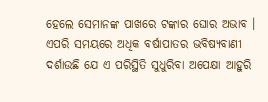ହେଲେ ସେମାନଙ୍କ ପାଖରେ ଟଙ୍କାର ଘୋର ଅଭାବ ।
ଏପରି ସମୟରେ ଅଧିକ ବର୍ଷାପାତର ଭବିଷ୍ୟବାଣୀ ଦର୍ଶାଉଛି ଯେ ଏ ପରିସ୍ଥିତି ସୁଧୁରିବା ଅପେକ୍ଷା ଆହୁରି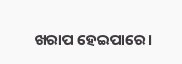ଖରାପ ହେଇପାରେ।